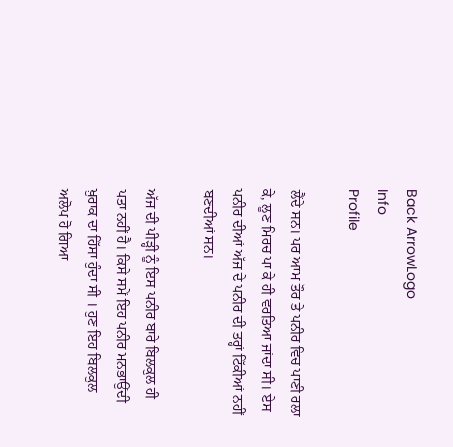Back ArrowLogo
Info
Profile

ਲੈਂਦੇ ਸਨ। ਪਰ ਆਮ ਤੌਰ ਤੇ ਪਨੀਰ ਵਿਚ ਪਾਣੀ ਰਲਾ ਕੇ, ਲੂਣ ਮਿਰਚ ਪਾ ਕੇ ਹੀ ਵਰਤਿਆ ਜਾਂਦਾ ਸੀ। ਏਸ ਪਨੀਰ ਦੀਆਂ ਅੱਜ ਦੇ ਪਨੀਰ ਦੀ ਤਰ੍ਹਾਂ ਟਿੱਕੀਆਂ ਨਹੀਂ ਬਣਦੀਆਂ ਸਨ।

ਅੱਜ ਦੀ ਪੀੜ੍ਹੀ ਨੂੰ ਇਸ ਪਨੀਰ ਬਾਰੇ ਬਿਲਕੁਲ ਹੀ ਪਤਾ ਨਹੀਂ ਹੈ। ਕਿਸੇ ਸਮੇਂ ਇਹ ਪਨੀਰ ਮਨਭਾਉਂਦੀ ਖ਼ੁਰਾਕ ਦਾ ਹਿੱਸਾ ਹੁੰਦਾ ਸੀ । ਹੁਣ ਇਹ ਬਿਲਕੁਲ ਅਲੋਪ ਹੋ ਗਿਆ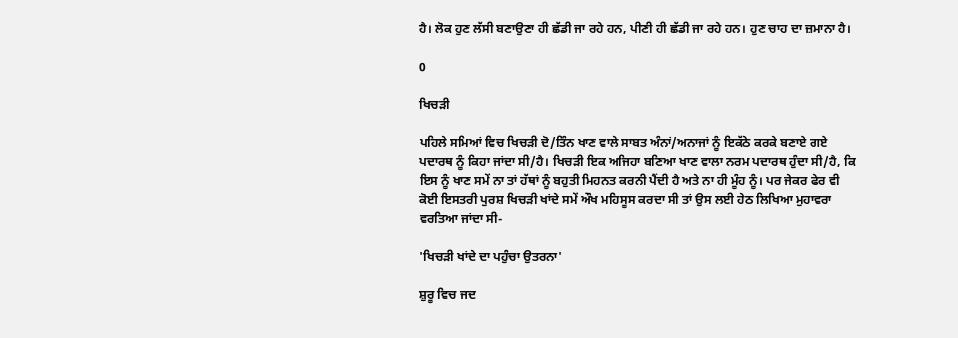ਹੈ। ਲੋਕ ਹੁਣ ਲੱਸੀ ਬਣਾਉਣਾ ਹੀ ਛੱਡੀ ਜਾ ਰਹੇ ਹਨ, ਪੀਣੀ ਹੀ ਛੱਡੀ ਜਾ ਰਹੇ ਹਨ। ਹੁਣ ਚਾਹ ਦਾ ਜ਼ਮਾਨਾ ਹੈ।

0

ਖਿਚੜੀ

ਪਹਿਲੇ ਸਮਿਆਂ ਵਿਚ ਖਿਚੜੀ ਦੋ/ਤਿੰਨ ਖਾਣ ਵਾਲੇ ਸਾਬਤ ਅੰਨਾਂ/ਅਨਾਜਾਂ ਨੂੰ ਇਕੱਠੇ ਕਰਕੇ ਬਣਾਏ ਗਏ ਪਦਾਰਥ ਨੂੰ ਕਿਹਾ ਜਾਂਦਾ ਸੀ/ਹੈ। ਖਿਚੜੀ ਇਕ ਅਜਿਹਾ ਬਣਿਆ ਖਾਣ ਵਾਲਾ ਨਰਮ ਪਦਾਰਥ ਹੁੰਦਾ ਸੀ/ਹੈ, ਕਿ ਇਸ ਨੂੰ ਖਾਣ ਸਮੇਂ ਨਾ ਤਾਂ ਹੱਥਾਂ ਨੂੰ ਬਹੁਤੀ ਮਿਹਨਤ ਕਰਨੀ ਪੈਂਦੀ ਹੈ ਅਤੇ ਨਾ ਹੀ ਮੂੰਹ ਨੂੰ। ਪਰ ਜੇਕਰ ਫੇਰ ਵੀ ਕੋਈ ਇਸਤਰੀ ਪੁਰਸ਼ ਖਿਚੜੀ ਖਾਂਦੇ ਸਮੇਂ ਔਖ ਮਹਿਸੂਸ ਕਰਦਾ ਸੀ ਤਾਂ ਉਸ ਲਈ ਹੇਠ ਲਿਖਿਆ ਮੁਹਾਵਰਾ ਵਰਤਿਆ ਜਾਂਦਾ ਸੀ-

'ਖਿਚੜੀ ਖਾਂਦੇ ਦਾ ਪਹੁੰਚਾ ਉਤਰਨਾ'

ਸ਼ੁਰੂ ਵਿਚ ਜਦ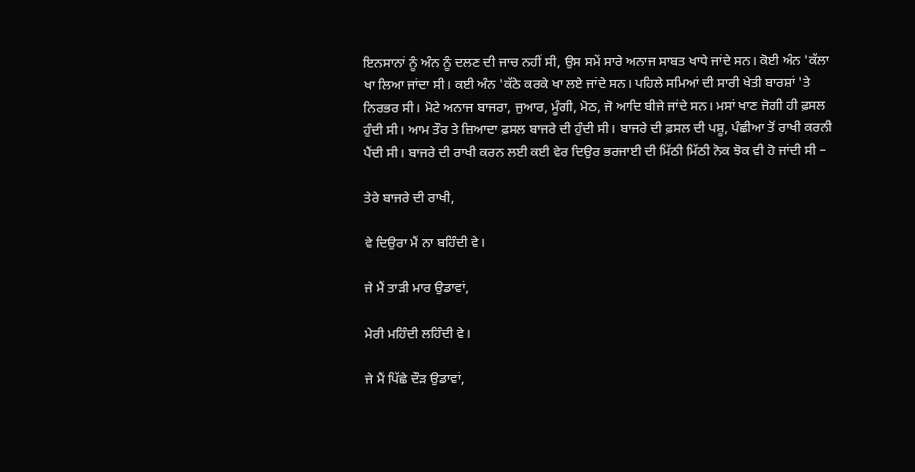ਇਨਸਾਨਾਂ ਨੂੰ ਅੰਨ ਨੂੰ ਦਲਣ ਦੀ ਜਾਚ ਨਹੀਂ ਸੀ, ਉਸ ਸਮੇਂ ਸਾਰੇ ਅਨਾਜ ਸਾਬਤ ਖਾਧੇ ਜਾਂਦੇ ਸਨ। ਕੋਈ ਅੰਨ 'ਕੱਲਾ ਖਾ ਲਿਆ ਜਾਂਦਾ ਸੀ। ਕਈ ਅੰਨ 'ਕੱਠੇ ਕਰਕੇ ਖਾ ਲਏ ਜਾਂਦੇ ਸਨ। ਪਹਿਲੇ ਸਮਿਆਂ ਦੀ ਸਾਰੀ ਖੇਤੀ ਬਾਰਸ਼ਾਂ 'ਤੇ ਨਿਰਭਰ ਸੀ। ਮੋਟੇ ਅਨਾਜ ਬਾਜਰਾ, ਜੁਆਰ, ਮੂੰਗੀ, ਮੋਠ, ਜੋ ਆਦਿ ਬੀਜੇ ਜਾਂਦੇ ਸਨ। ਮਸਾਂ ਖਾਣ ਜੋਗੀ ਹੀ ਫ਼ਸਲ ਹੁੰਦੀ ਸੀ। ਆਮ ਤੌਰ ਤੇ ਜ਼ਿਆਦਾ ਫ਼ਸਲ ਬਾਜਰੇ ਦੀ ਹੁੰਦੀ ਸੀ। ਬਾਜਰੇ ਦੀ ਫ਼ਸਲ ਦੀ ਪਸ਼ੂ, ਪੰਛੀਆ ਤੋਂ ਰਾਖੀ ਕਰਨੀ ਪੈਂਦੀ ਸੀ। ਬਾਜਰੇ ਦੀ ਰਾਖੀ ਕਰਨ ਲਈ ਕਈ ਵੇਰ ਦਿਉਰ ਭਰਜਾਈ ਦੀ ਮਿੱਠੀ ਮਿੱਠੀ ਨੋਕ ਝੋਕ ਵੀ ਹੋ ਜਾਂਦੀ ਸੀ –

ਤੇਰੇ ਬਾਜਰੇ ਦੀ ਰਾਖੀ,

ਵੇ ਦਿਉਰਾ ਮੈਂ ਨਾ ਬਹਿੰਦੀ ਵੇ।

ਜੇ ਮੈਂ ਤਾੜੀ ਮਾਰ ਉਡਾਵਾਂ,

ਮੇਰੀ ਮਹਿੰਦੀ ਲਹਿੰਦੀ ਵੇ।

ਜੇ ਮੈਂ ਪਿੱਛੇ ਦੌੜ ਉਡਾਵਾਂ,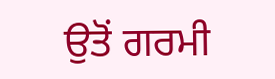ਉਤੋਂ ਗਰਮੀ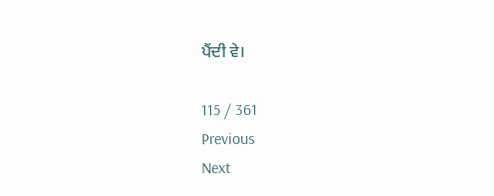ਪੈਂਦੀ ਵੇ।

115 / 361
Previous
Next